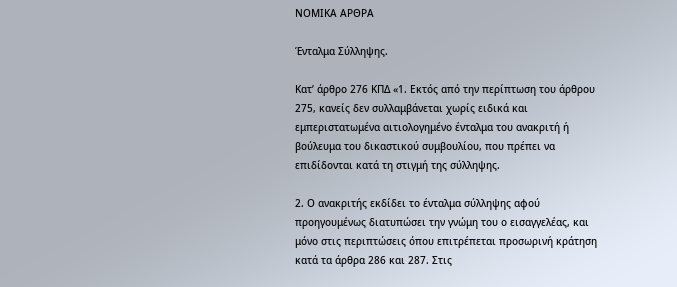ΝΟΜΙΚΑ ΑΡΘΡΑ

Ένταλμα Σύλληψης.

Κατ’ άρθρο 276 ΚΠΔ «1. Εκτός από την περίπτωση του άρθρου 275, κανείς δεν συλλαμβάνεται χωρίς ειδικά και εμπεριστατωμένα αιτιολογημένο ένταλμα του ανακριτή ή βούλευμα του δικαστικού συμβουλίου, που πρέπει να επιδίδονται κατά τη στιγμή της σύλληψης.

2. Ο ανακριτής εκδίδει το ένταλμα σύλληψης αφού προηγουμένως διατυπώσει την γνώμη του ο εισαγγελέας, και μόνο στις περιπτώσεις όπου επιτρέπεται προσωρινή κράτηση κατά τα άρθρα 286 και 287. Στις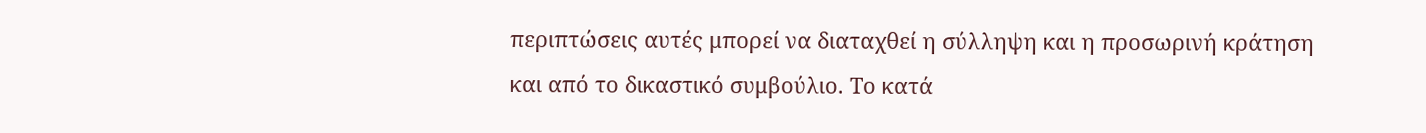περιπτώσεις αυτές μπορεί να διαταχθεί η σύλληψη και η προσωρινή κράτηση και από το δικαστικό συμβούλιο. Το κατά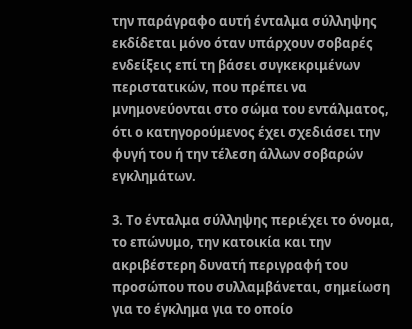την παράγραφο αυτή ένταλμα σύλληψης εκδίδεται μόνο όταν υπάρχουν σοβαρές ενδείξεις επί τη βάσει συγκεκριμένων περιστατικών, που πρέπει να μνημονεύονται στο σώμα του εντάλματος, ότι ο κατηγορούμενος έχει σχεδιάσει την φυγή του ή την τέλεση άλλων σοβαρών εγκλημάτων.

3. Το ένταλμα σύλληψης περιέχει το όνομα, το επώνυμο, την κατοικία και την ακριβέστερη δυνατή περιγραφή του προσώπου που συλλαμβάνεται, σημείωση για το έγκλημα για το οποίο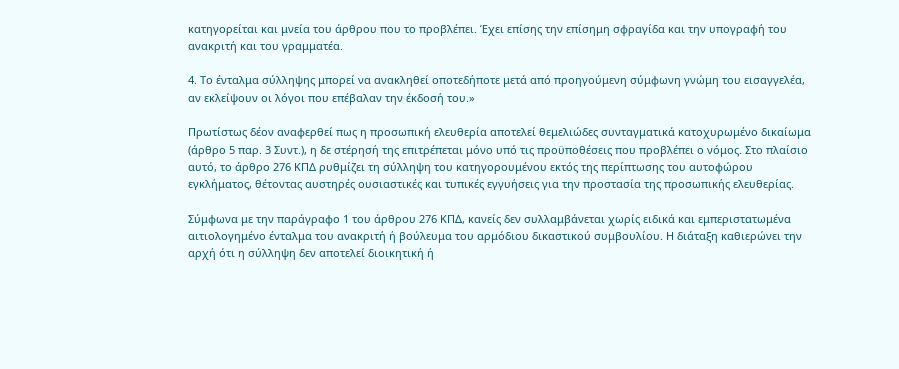κατηγορείται και μνεία του άρθρου που το προβλέπει. Έχει επίσης την επίσημη σφραγίδα και την υπογραφή του ανακριτή και του γραμματέα.

4. Το ένταλμα σύλληψης μπορεί να ανακληθεί οποτεδήποτε μετά από προηγούμενη σύμφωνη γνώμη του εισαγγελέα, αν εκλείψουν οι λόγοι που επέβαλαν την έκδοσή του.»

Πρωτίστως δέον αναφερθεί πως η προσωπική ελευθερία αποτελεί θεμελιώδες συνταγματικά κατοχυρωμένο δικαίωμα (άρθρο 5 παρ. 3 Συντ.), η δε στέρησή της επιτρέπεται μόνο υπό τις προϋποθέσεις που προβλέπει ο νόμος. Στο πλαίσιο αυτό, το άρθρο 276 ΚΠΔ ρυθμίζει τη σύλληψη του κατηγορουμένου εκτός της περίπτωσης του αυτοφώρου εγκλήματος, θέτοντας αυστηρές ουσιαστικές και τυπικές εγγυήσεις για την προστασία της προσωπικής ελευθερίας.

Σύμφωνα με την παράγραφο 1 του άρθρου 276 ΚΠΔ, κανείς δεν συλλαμβάνεται χωρίς ειδικά και εμπεριστατωμένα αιτιολογημένο ένταλμα του ανακριτή ή βούλευμα του αρμόδιου δικαστικού συμβουλίου. Η διάταξη καθιερώνει την αρχή ότι η σύλληψη δεν αποτελεί διοικητική ή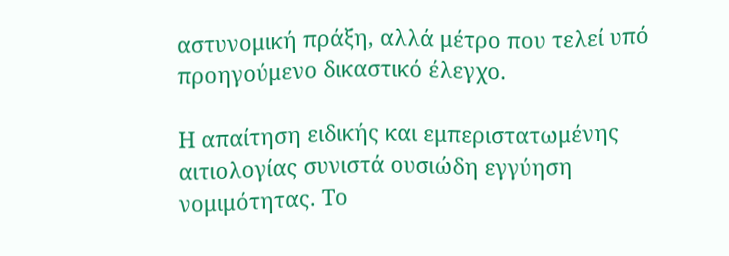αστυνομική πράξη, αλλά μέτρο που τελεί υπό προηγούμενο δικαστικό έλεγχο.

Η απαίτηση ειδικής και εμπεριστατωμένης αιτιολογίας συνιστά ουσιώδη εγγύηση νομιμότητας. Το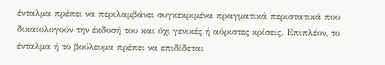ένταλμα πρέπει να περιλαμβάνει συγκεκριμένα πραγματικά περιστατικά που δικαιολογούν την έκδοσή του και όχι γενικές ή αόριστες κρίσεις. Επιπλέον, το ένταλμα ή το βούλευμα πρέπει να επιδίδεται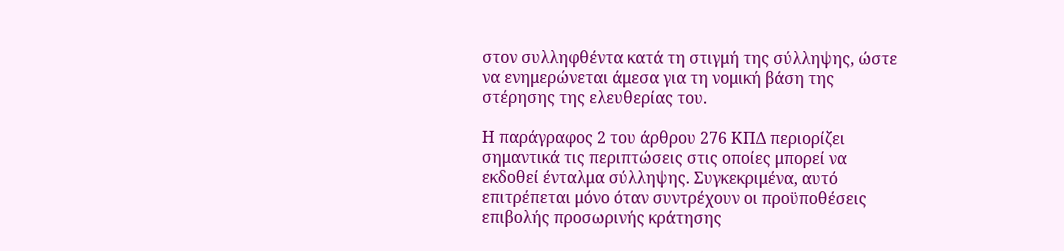στον συλληφθέντα κατά τη στιγμή της σύλληψης, ώστε να ενημερώνεται άμεσα για τη νομική βάση της στέρησης της ελευθερίας του.

Η παράγραφος 2 του άρθρου 276 ΚΠΔ περιορίζει σημαντικά τις περιπτώσεις στις οποίες μπορεί να εκδοθεί ένταλμα σύλληψης. Συγκεκριμένα, αυτό επιτρέπεται μόνο όταν συντρέχουν οι προϋποθέσεις επιβολής προσωρινής κράτησης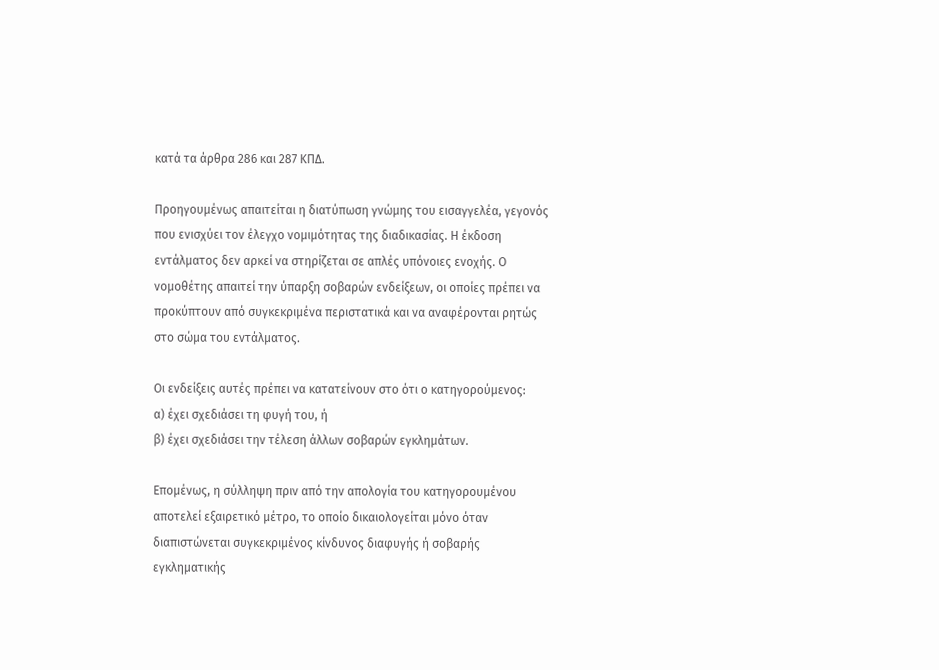κατά τα άρθρα 286 και 287 ΚΠΔ.

Προηγουμένως απαιτείται η διατύπωση γνώμης του εισαγγελέα, γεγονός που ενισχύει τον έλεγχο νομιμότητας της διαδικασίας. Η έκδοση εντάλματος δεν αρκεί να στηρίζεται σε απλές υπόνοιες ενοχής. Ο νομοθέτης απαιτεί την ύπαρξη σοβαρών ενδείξεων, οι οποίες πρέπει να προκύπτουν από συγκεκριμένα περιστατικά και να αναφέρονται ρητώς στο σώμα του εντάλματος.

Οι ενδείξεις αυτές πρέπει να κατατείνουν στο ότι ο κατηγορούμενος:
α) έχει σχεδιάσει τη φυγή του, ή
β) έχει σχεδιάσει την τέλεση άλλων σοβαρών εγκλημάτων.

Επομένως, η σύλληψη πριν από την απολογία του κατηγορουμένου αποτελεί εξαιρετικό μέτρο, το οποίο δικαιολογείται μόνο όταν διαπιστώνεται συγκεκριμένος κίνδυνος διαφυγής ή σοβαρής εγκληματικής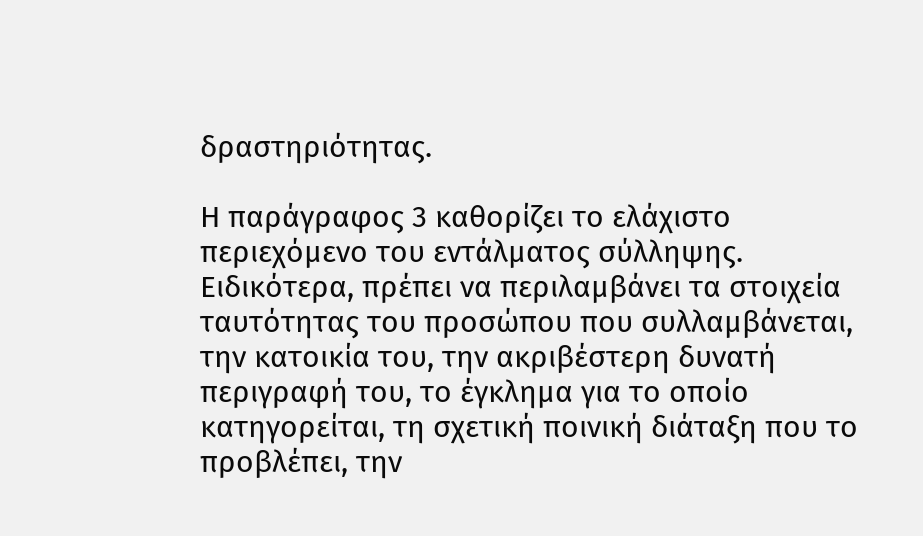δραστηριότητας.

Η παράγραφος 3 καθορίζει το ελάχιστο περιεχόμενο του εντάλματος σύλληψης. Ειδικότερα, πρέπει να περιλαμβάνει τα στοιχεία ταυτότητας του προσώπου που συλλαμβάνεται, την κατοικία του, την ακριβέστερη δυνατή περιγραφή του, το έγκλημα για το οποίο κατηγορείται, τη σχετική ποινική διάταξη που το προβλέπει, την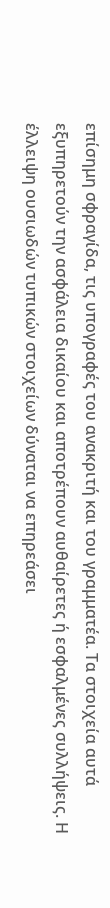επίσημη σφραγίδα, τις υπογραφές του ανακριτή και του γραμματέα. Τα στοιχεία αυτά εξυπηρετούν την ασφάλεια δικαίου και αποτρέπουν αυθαίρετες ή εσφαλμένες συλλήψεις. Η έλλειψη ουσιωδών τυπικών στοιχείων δύναται να επηρεάσει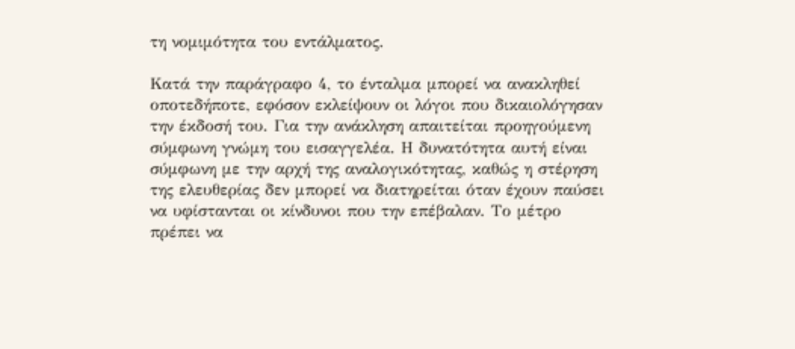τη νομιμότητα του εντάλματος.

Κατά την παράγραφο 4, το ένταλμα μπορεί να ανακληθεί οποτεδήποτε, εφόσον εκλείψουν οι λόγοι που δικαιολόγησαν την έκδοσή του. Για την ανάκληση απαιτείται προηγούμενη σύμφωνη γνώμη του εισαγγελέα. Η δυνατότητα αυτή είναι σύμφωνη με την αρχή της αναλογικότητας, καθώς η στέρηση της ελευθερίας δεν μπορεί να διατηρείται όταν έχουν παύσει να υφίστανται οι κίνδυνοι που την επέβαλαν. Το μέτρο πρέπει να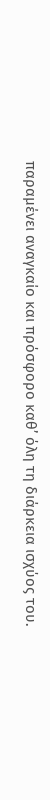παραμένει αναγκαίο και πρόσφορο καθ’ όλη τη διάρκεια ισχύος του.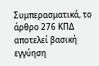Συμπερασματικά, το άρθρο 276 ΚΠΔ αποτελεί βασική εγγύηση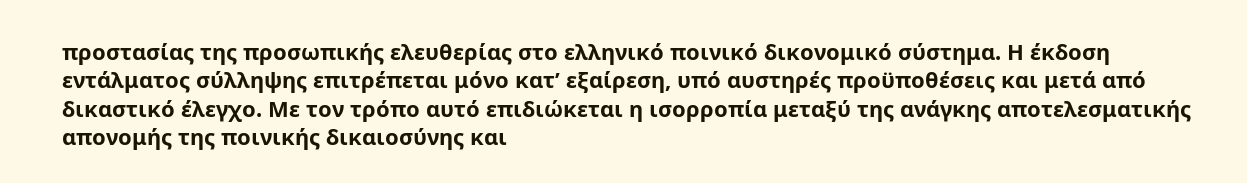προστασίας της προσωπικής ελευθερίας στο ελληνικό ποινικό δικονομικό σύστημα. Η έκδοση εντάλματος σύλληψης επιτρέπεται μόνο κατ’ εξαίρεση, υπό αυστηρές προϋποθέσεις και μετά από δικαστικό έλεγχο. Με τον τρόπο αυτό επιδιώκεται η ισορροπία μεταξύ της ανάγκης αποτελεσματικής απονομής της ποινικής δικαιοσύνης και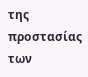της προστασίας των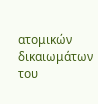ατομικών δικαιωμάτων του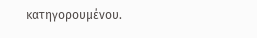κατηγορουμένου.